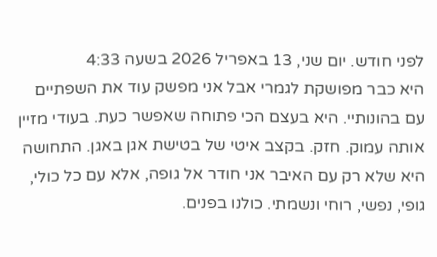לפני חודש. יום שני, 13 באפריל 2026 בשעה 4:33
היא כבר מפושקת לגמרי אבל אני מפשק עוד את השפתיים עם בהונותיי. היא בעצם הכי פתוחה שאפשר כעת. בעודי מזיין אותה עמוק. חזק. בקצב איטי של בטישת אגן באגן. התחושה היא שלא רק עם האיבר אני חודר אל גופה, אלא עם כל כולי, גופי, נפשי, רוחי ונשמתי. כולנו בפנים.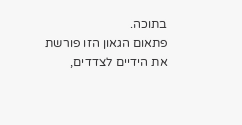בתוכה.
פתאום הגאון הזו פורשת את הידיים לצדדים,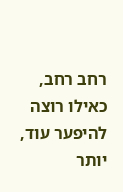רחב רחב, כאילו רוצה להיפער עוד, יותר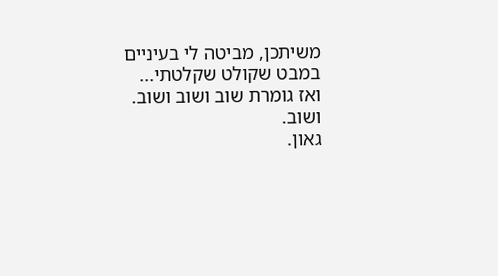משיתכן, מביטה לי בעיניים במבט שקולט שקלטתי... ואז גומרת שוב ושוב ושוב.
ושוב.
גאון.